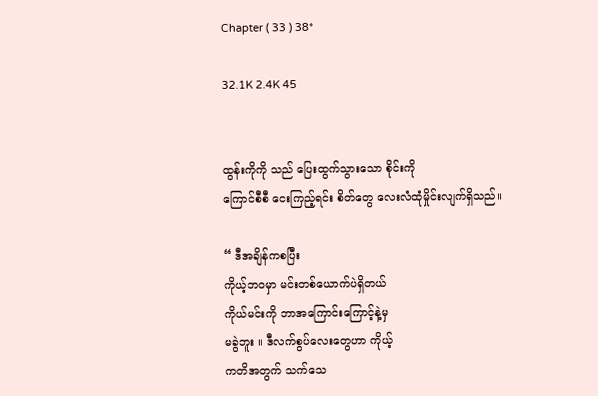Chapter ( 33 ) 38*

32.1K 2.4K 45


ထွန်းကိုကို သည် ပြေးထွက်သွားသော စိုင်းကို
ကြောင်စီစီ ငေးကြည့်ရင်း စိတ်တွေ လေးလံထုံမှိုင်းလျက်ရှိသည်။

“ ဒီအချိန်ကစပြီး
ကိုယ့်ဘဝမှာ မင်းတစ်ယောက်ပဲရှိတယ်
ကိုယ်မင်းကို ဘာအကြောင်းကြောင့်နဲ့မှ
မခွဲဘူး ။ ဒီလက်စွပ်လေးတွေဟာ ကိုယ့်
ကတိအတွက် သက်သေ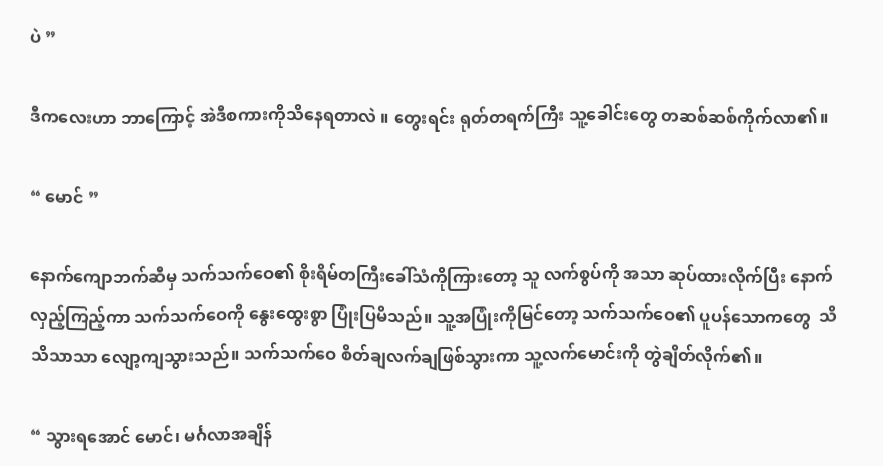ပဲ ”

ဒီကလေးဟာ ဘာကြောင့် အဲဒီစကားကိုသိနေရတာလဲ ။ တွေးရင်း ရုတ်တရက်ကြီး သူ့ခေါင်းတွေ တဆစ်ဆစ်ကိုက်လာ၏။

“ မောင် ”

နောက်ကျောဘက်ဆီမှ သက်သက်ဝေ၏ စိုးရိမ်တကြီးခေါ်သံကိုကြားတော့ သူ လက်စွပ်ကို အသာ ဆုပ်ထားလိုက်ပြီး နောက်လှည့်ကြည့်ကာ သက်သက်ဝေကို နွေးထွေးစွာ ပြုံးပြမိသည်။ သူ့အပြုံးကိုမြင်တော့ သက်သက်ဝေ၏ ပူပန်သောကတွေ  သိသိသာသာ လျော့ကျသွားသည်။ သက်သက်ဝေ စိတ်ချလက်ချဖြစ်သွားကာ သူ့လက်မောင်းကို တွဲချိတ်လိုက်၏။

“ သွားရအောင် မောင်၊ မင်္ဂလာအချိန်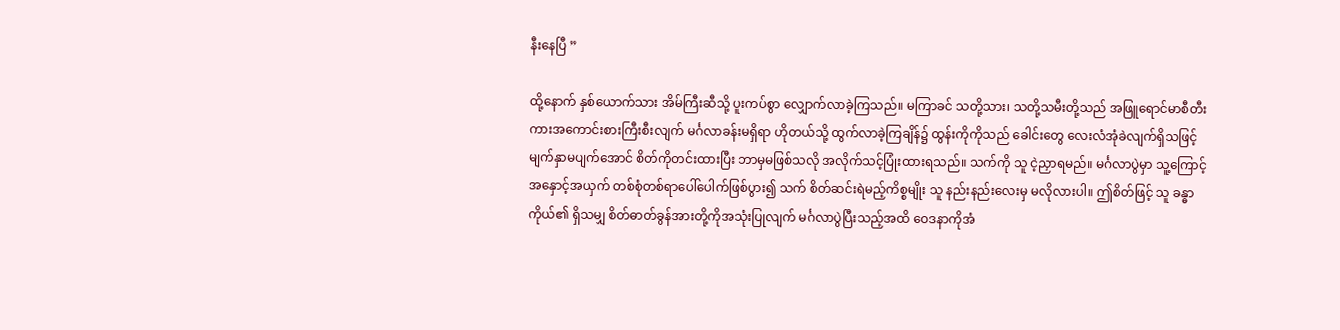နီးနေပြီ ”

ထို့နောက် နှစ်ယောက်သား အိမ်ကြီးဆီသို့ ပူးကပ်စွာ လျှောက်လာခဲ့ကြသည်။ မကြာခင် သတို့သား၊ သတို့သမီးတို့သည် အဖြူရောင်မာစီတီး ကားအကောင်းစားကြီးစီးလျက် မင်္ဂလာခန်းမရှိရာ ဟိုတယ်သို့ ထွက်လာခဲ့ကြချိန်၌ ထွန်းကိုကိုသည် ခေါင်းတွေ လေးလံအုံခဲလျက်ရှိသဖြင့် မျက်နှာမပျက်အောင် စိတ်ကိုတင်းထားပြီး ဘာမှမဖြစ်သလို အလိုက်သင့်ပြုံးထားရသည်။ သက်ကို သူ ငဲ့ညှာရမည်။ မင်္ဂလာပွဲမှာ သူ့ကြောင့် အနှောင့်အယှက် တစ်စုံတစ်ရာပေါ်ပေါက်ဖြစ်ပွား၍ သက် စိတ်ဆင်းရဲမည့်ကိစ္စမျိုး သူ နည်းနည်းလေးမှ မလိုလားပါ။ ဤစိတ်ဖြင့် သူ ခန္ဓာကိုယ်၏ ရှိသမျှ စိတ်ဓာတ်ခွန်အားတို့ကိုအသုံးပြုလျက် မင်္ဂလာပွဲပြီးသည့်အထိ ဝေဒနာကိုအံ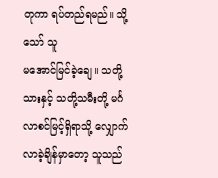တုကာ ရပ်တည်ရမည်။ သို့သော် သူ
မအောင်မြင်ခဲ့ချေ။ သတို့သားနှင့် သတို့သမီးတို့ မင်္ဂလာစင်မြင့်ရှိရာသို့ လျှောက်လာခဲ့ချိန်မှာတော့ သူသည်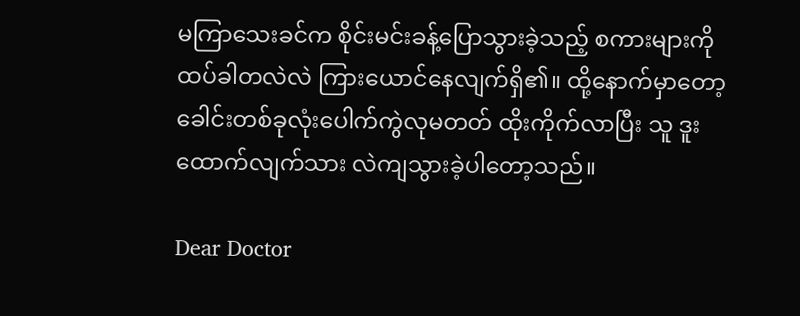မကြာသေးခင်က စိုင်းမင်းခန့်ပြောသွားခဲ့သည့် စကားများကို ထပ်ခါတလဲလဲ ကြားယောင်နေလျက်ရှိ၏။ ထို့နောက်မှာတော့ ခေါင်းတစ်ခုလုံးပေါက်ကွဲလုမတတ် ထိုးကိုက်လာပြီး သူ ဒူးထောက်လျက်သား လဲကျသွားခဲ့ပါတော့သည်။

Dear Doctor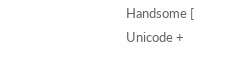Handsome [ Unicode +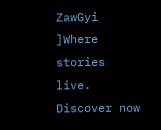ZawGyi ]Where stories live. Discover now